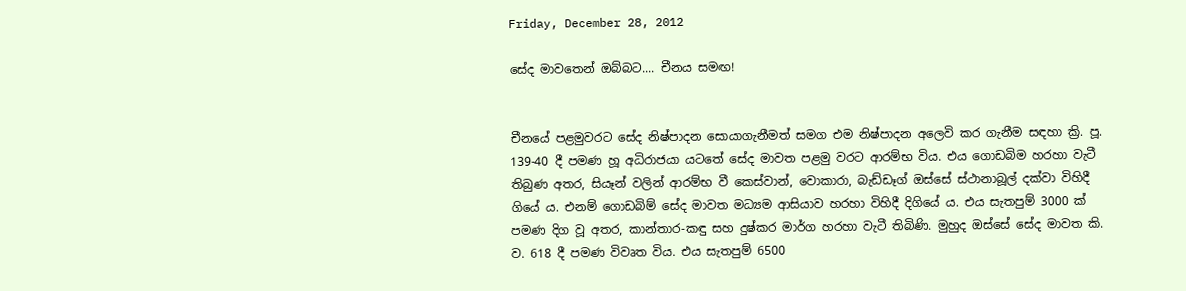Friday, December 28, 2012

සේද මාවතෙන් ඔබ්බට.... චීනය සමඟ!


චීනයේ පළමුවරට සේද නිෂ්පාදන සොයාගැනීමත් සමග එම නිෂ්පාදන අලෙවි කර ගැනීම සඳහා ක්‍රි. පූ. 139-40 දී පමණ හූ අධිරාජයා යටතේ සේද මාවත පළමු වරට ආරම්භ විය. එය ගොඩබිම හරහා වැටී තිබුණ අතර, සියෑන් වලින් ආරම්භ වී කෙස්වාන්, වොකාරා, බැඩ්ඩෑග් ඔස්සේ ස්ථානාබූල් දක්වා විහිදී ගියේ ය. එනම් ගොඩබිම් සේද මාවත මධ්‍යම ආසියාව හරහා විහිදී දිගියේ ය. එය සැතපුම් 3000 ක් පමණ දිග වූ අතර, කාන්තාර-කඳු සහ දුෂ්කර මාර්ග හරහා වැටී තිබිණි. මුහුද ඔස්සේ සේද මාවත කි. ව. 618 දී පමණ විවෘත විය. එය සැතපුම් 6500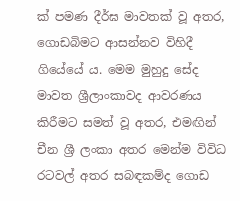ක් පමණ දීර්ඝ මාවතක් වූ අතර, ගොඩබිමට ආසන්නව විහිදී ගියේයේ ය. මෙම මුහුදු සේද මාවත ශ්‍රීලාංකාවද ආවරණය කිරීමට සමත් වූ අතර, එමඟින් චීන ශ්‍රී ලංකා අතර මෙන්ම විවිධ රටවල් අතර සබඳකම්ද ගොඩ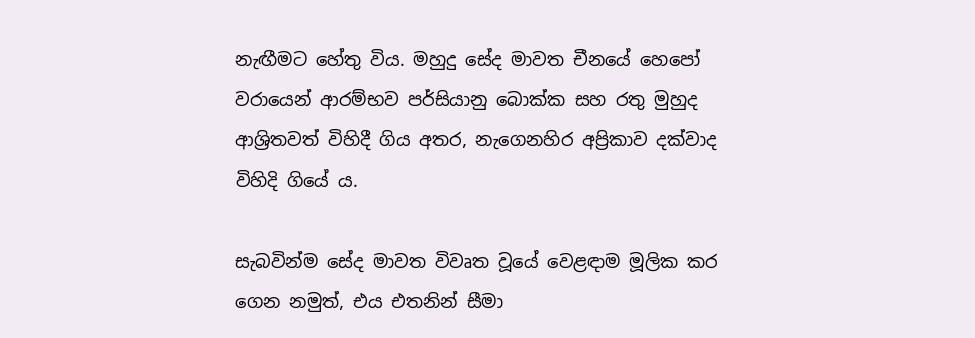නැඟීමට හේතු විය. මහුදු සේද මාවත චීනයේ හෙපෝ වරායෙන් ආරම්භව පර්සියානු බොක්ක සහ රතු මුහුද ආශ්‍රිතවත් විහිදී ගිය අතර, නැගෙනහිර අප්‍රිකාව දක්වාද විහිදි ගියේ ය.

සැබවින්ම සේද මාවත විවෘත වූයේ වෙළඳාම මූලික කර ගෙන නමුත්, එය එතනින් සීමා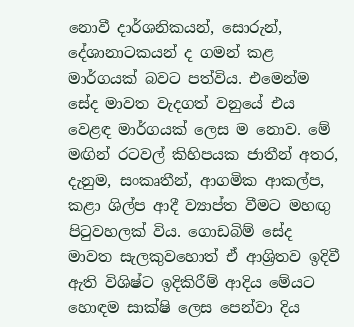නොවී දාර්ශනිකයන්, සොරුන්, දේශානාටකයන් ද ගමන් කළ මාර්ගයක් බවට පත්විය. එමෙන්ම සේද මාවත වැදගත් වනුයේ එය වෙළඳ මාර්ගයක් ලෙස ම නොව. මේ මඟින් රටවල් කිහිපයක ජාතීන් අතර, දැනුම, සංකෘතීන්, ආගමික ආකල්ප, කළා ශිල්ප ආදී ව්‍යාප්ත වීමට මහඟු පිටුවහලක් විය. ගොඩබිම් සේද මාවත සැලකුවහොත් ඒ ආශ්‍රිතව ඉදිවී ඇති විශිෂ්ට ඉදිකිරීම් ආදිය මේයට හොඳම සාක්ෂි ලෙස පෙන්වා දිය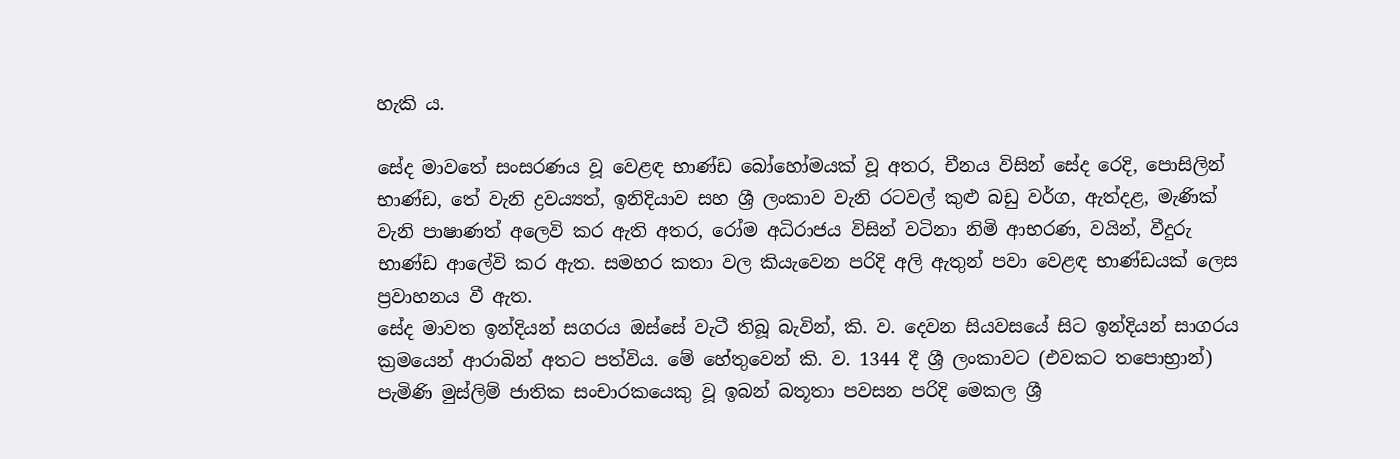හැකි ය.

සේද මාවතේ සංසරණය වූ වෙළඳ භාණ්ඩ බෝහෝමයක් වූ අතර, චීනය විසින් සේද රෙදි, පොසිලින් භාණ්ඩ, තේ වැනි ද්‍රවය්‍යත්, ඉනිදියාව සහ ශ්‍රී ලංකාව වැනි රටවල් කුළු බඩු වර්ග, ඇත්දළ, මැණික් වැනි පාෂාණත් අලෙවි කර ඇති අතර, රෝම අධිරාජය විසින් වටිනා නිමි ආභරණ, වයින්, වීදුරු භාණ්ඩ ආලේවි කර ඇත. සමහර කතා වල කියැවෙන පරිදි අලි ඇතුන් පවා වෙළඳ භාණ්ඩයක් ලෙස ප්‍රවාහනය වී ඇත.
සේද මාවත ඉන්දියන් සගරය ඔස්සේ වැටී තිබූ බැවින්, කි. ව. දෙවන සියවසයේ සිට ඉන්දියන් සාගරය ක්‍රමයෙන් ආරාබින් අතට පත්විය. මේ හේතුවෙන් කි. ව. 1344 දී ශ්‍රී ලංකාවට (එවකට තපොභ්‍රාන්) පැමිණි මුස්ලිම් ජාතික සංචාරකයෙකු වූ ඉබන් බතූතා පවසන පරිදි මෙකල ශ්‍රී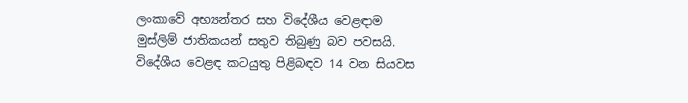ලංකාවේ අභ්‍යන්තර සහ විදේශීය වෙළඳාම මුස්ලිම් ජාතිකයන් සතුව තිබුණු බව පවසයි. විදේශීය වෙළඳ කටයුතු පිළිබඳව 14 වන සියවස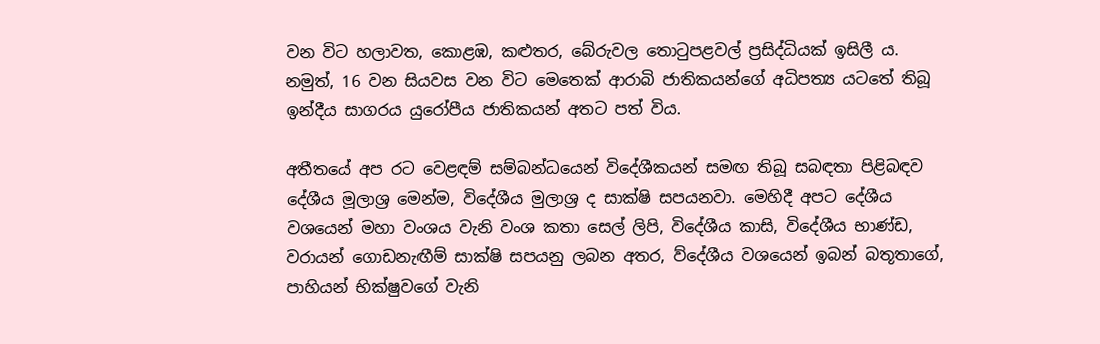වන විට හලාවත, කොළඹ, කළුතර, බේරුවල තොටුපළවල් ප්‍රසිද්ධියක් ඉසිලී ය. නමුත්, 16 වන සියවස වන විට මෙතෙක් ආරාබි ජාතිකයන්ගේ අධිපත්‍ය යටතේ තිබූ ඉන්දීය සාගරය යුරෝපීය ජාතිකයන් අතට පත් විය.

අතීතයේ අප රට වෙළඳම් සම්බන්ධයෙන් විදේශීකයන් සමඟ තිබූ සබඳතා පිළිබඳව දේශීය මූලාශ්‍ර මෙන්ම, විදේශීය මුලාශ්‍ර ද සාක්ෂි සපයනවා. මෙහිදී අපට දේශීය වශයෙන් මහා වංශය වැනි වංශ කතා සෙල් ලිපි, විදේශීය කාසි, විදේශීය භාණ්ඩ, වරායන් ගොඩනැඟීම් සාක්ෂි සපයනු ලබන අතර, ව්දේශීය වශයෙන් ඉබන් බතූතාගේ, පාහියන් භික්ෂුවගේ වැනි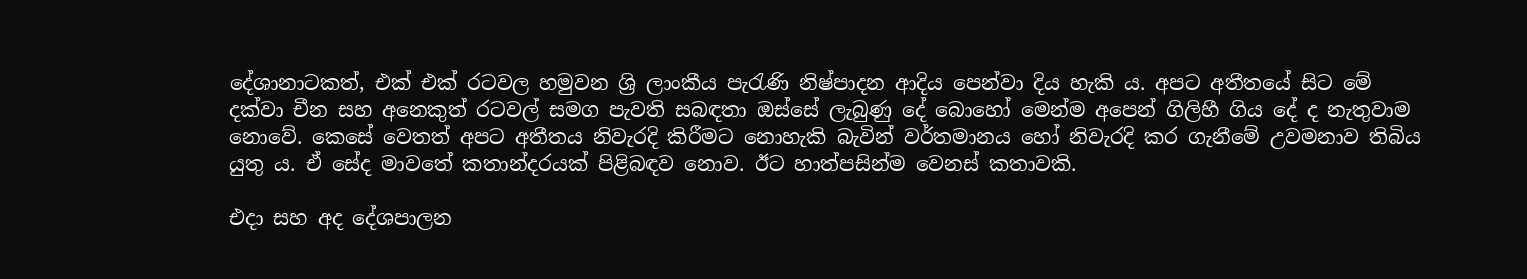දේශානාටකත්, එක් එක් රටවල හමුවන ශ්‍රි ලාංකීය පැරැණි නිෂ්පාදන ආදිය පෙන්වා දිය හැකි ය. අපට අතීතයේ සිට මේ දක්වා චීන සහ අනෙකුත් රටවල් සමග පැවති සබඳතා ඔස්සේ ලැබුණු දේ බොහෝ මෙන්ම අපෙන් ගිලිහී ගිය දේ ද නැතුවාම නොවේ. කෙසේ වෙතත් අපට අතීතය නිවැරදි කිරීමට නොහැකි බැවින් වර්තමානය හෝ නිවැරදි කර ගැනීමේ උවමනාව තිබිය යුතු ය. ඒ සේද මාවතේ කතාන්දරයක් පිළිබඳව නොව. ඊට හාත්පසින්ම වෙනස් කතාවකි.

එදා සහ අද දේශපාලන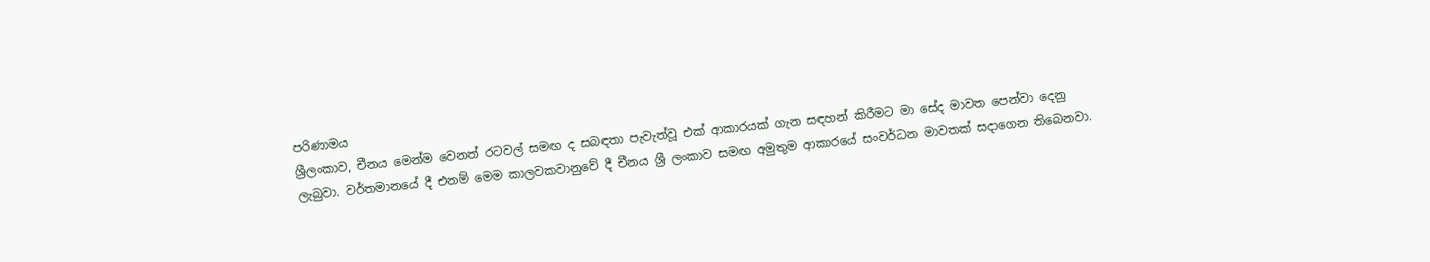පරිණාමය
ශ්‍රීලංකාව, චීනය මෙන්ම වෙනත් රටවල් සමඟ ද සබඳතා පැවැත්වූ එක් ආකාරයක් ගැන සඳහන් කිරීමට මා සේද මාවත පෙන්වා දෙනු ලැබුවා. වර්තමානයේ දී එනම් මෙම කාලවකවානුවේ දී චීනය ශ්‍රී ලංකාව සමඟ අමුතුම ආකාරයේ සංවර්ධන මාවතක් සදාගෙන තිබෙනවා.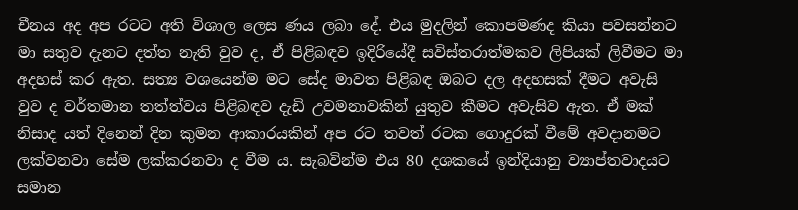චීනය අද අප රටට අති විශාල ලෙස ණය ලබා දේ. එය මුදලින් කොපමණද කියා පවසන්නට මා සතුව දැනට දත්ත නැති වුව ද, ඒ පිළිබඳව ඉදිරියේදී සවිස්තරාත්මකව ලිපියක් ලිවීමට මා අදහස් කර ඇත. සත්‍ය වශයෙන්ම මට සේද මාවත පිළිබඳ ඔබට දල අදහසක් දීමට අවැසි වුව ද වර්තමාන තත්ත්වය පිළිබඳව දැඩි උවමනාවකින් යුතුව කීමට අවැසිව ඇත. ඒ මක් නිසාද යත් දිනෙන් දින කුමන ආකාරයකින් අප රට තවත් රටක ගොදුරක් වීමේ අවදානමට ලක්වනවා සේම ලක්කරනවා ද වීම ය. සැබවින්ම එය 80 දශකයේ ඉන්දියානු ව්‍යාප්තවාදයට සමාන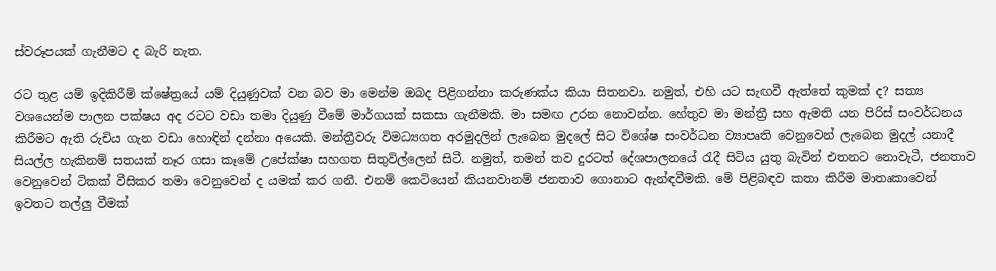ස්වරූපයක් ගැනීමට ද බැරි නැත.

රට තුළ යම් ඉදිකිරීම් ක්ෂේත්‍රයේ යම් දියුණුවක් වන බව මා මෙන්ම ඔබද පිළිගන්නා කරුණක්ය කියා සිතනවා. නමුත්, එහි යට සැඟවී ඇත්තේ කුමක් ද? සත්‍ය වශයෙන්ම පාලන පක්ෂය අද රටට වඩා තමා දියුණු වීමේ මාර්ගයක් සකසා ගැනීමකි. මා සමඟ උරන නොවන්න. හේතුව මා මන්ත්‍රී සහ ඇමති යන පිරිස් සංවර්ධනය කිරීමට ඇති රුචිය ගැන වඩා හොඳින් දන්නා අයෙකි. මන්ත්‍රීවරු විමධ්‍යගත අරමුදලින් ලැබෙන මුදලේ සිට විශේෂ සංවර්ධන ව්‍යාපෘති වෙනුවෙන් ලැබෙන මුදල් යනාදී සියල්ල හැකිනම් සතයක් නෑර ගසා කෑමේ උපේක්ෂා සහගත සිතුවිල්ලෙන් සිටී. නමුත්, තමන් තව දුරටත් දේශපාලනයේ රැදී සිටිය යුතු බැවින් එතනට නොවැටී, ජනතාව වෙනුවෙන් ටිකක් වීසිකර තමා වෙනුවෙන් ද යමක් කර ගනී. එනම් කෙටියෙන් කියනවානම් ජනතාව ගොනාට ඇන්ඳවීමකි. මේ පිළිබඳව කතා කිරීම මාතෘකාවෙන් ඉවතට තල්ලු වීමක්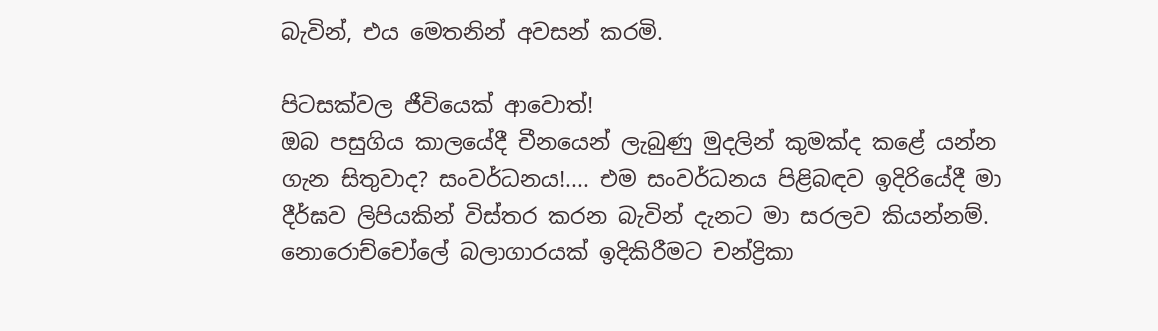බැවින්, එය මෙතනින් අවසන් කරමි.

පිටසක්වල ජීවියෙක් ආවොත්!
ඔබ පසුගිය කාලයේදී චීනයෙන් ලැබුණු මුදලින් කුමක්ද කළේ යන්න ගැන සිතුවාද? සංවර්ධනය!.... එම සංවර්ධනය පිළිබඳව ඉදිරියේදී මා දීර්ඝව ලිපියකින් විස්තර කරන බැවින් දැනට මා සරලව කියන්නම්. නොරොච්චෝලේ බලාගාරයක් ඉදිකිරීමට චන්ද්‍රිකා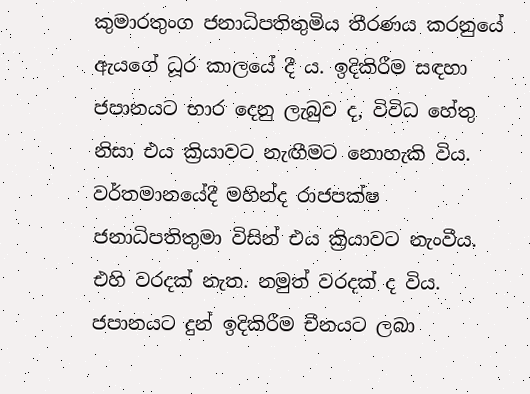කුමාරතුංග ජනාධිපතිතුමිය තීරණය කරනුයේ ඇයගේ ධූර කාලයේ දී ය. ඉදිකිරීම සඳහා ජපානයට භාර දෙනු ලැබුව ද, විවිධ හේතු නිසා එය ක්‍රියාවට නැඟීමට නොහැකි විය. වර්තමානයේදී මහින්ද රාජපක්ෂ ජනාධිපතිතුමා විසින් එය ක්‍රියාවට නැංවීය. එහි වරදක් නැත. නමුත් වරදක් ද විය. ජපානයට දුන් ඉදිකිරීම චීනයට ලබා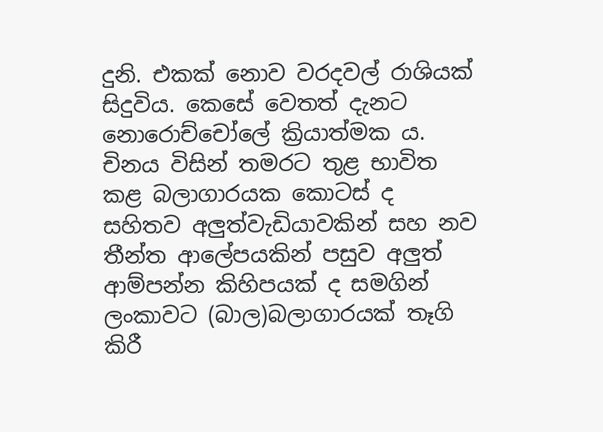දුනි. එකක් නොව වරදවල් රාශියක් සිදුවිය. කෙසේ වෙතත් දැනට නොරොච්චෝලේ ක්‍රියාත්මක ය. චිනය විසින් තමරට තුළ භාවිත කළ බලාගාරයක කොටස් ද සහිතව අලුත්වැඩියාවකින් සහ නව තීන්ත ආලේපයකින් පසුව අලුත් ආම්පන්න කිහිපයක් ද සමගින් ලංකාවට (බාල)බලාගාරයක් තෑගි කිරී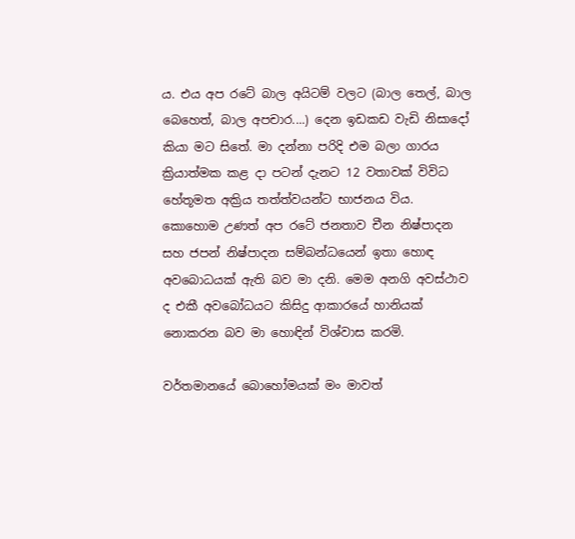ය. එය අප රටේ බාල අයිටම් වලට (බාල තෙල්, බාල බෙහෙත්, බාල අපචාර....) දෙන ඉඩකඩ වැඩි නිසාදෝ කියා මට සිතේ. මා දන්නා පරිදි එම බලා ගාරය ක්‍රියාත්මක කළ දා පටන් දැනට 12 වතාවක් විවිධ හේතූමත අක්‍රිය තත්ත්වයන්ට භාජනය විය. කොහොම උණත් අප රටේ ජනතාව චීන නිෂ්පාදන සහ ජපන් නිෂ්පාදන සම්බන්ධයෙන් ඉතා හොඳ අවබොධයක් ඇති බව මා දනි. මෙම අනගි අවස්ථාව ද එකී අවබෝධයට කිසිදු ආකාරයේ හානියක් නොකරන බව මා හොඳින් විශ්වාස කරමි.

වර්තමානයේ බොහෝමයක් මං මාවත්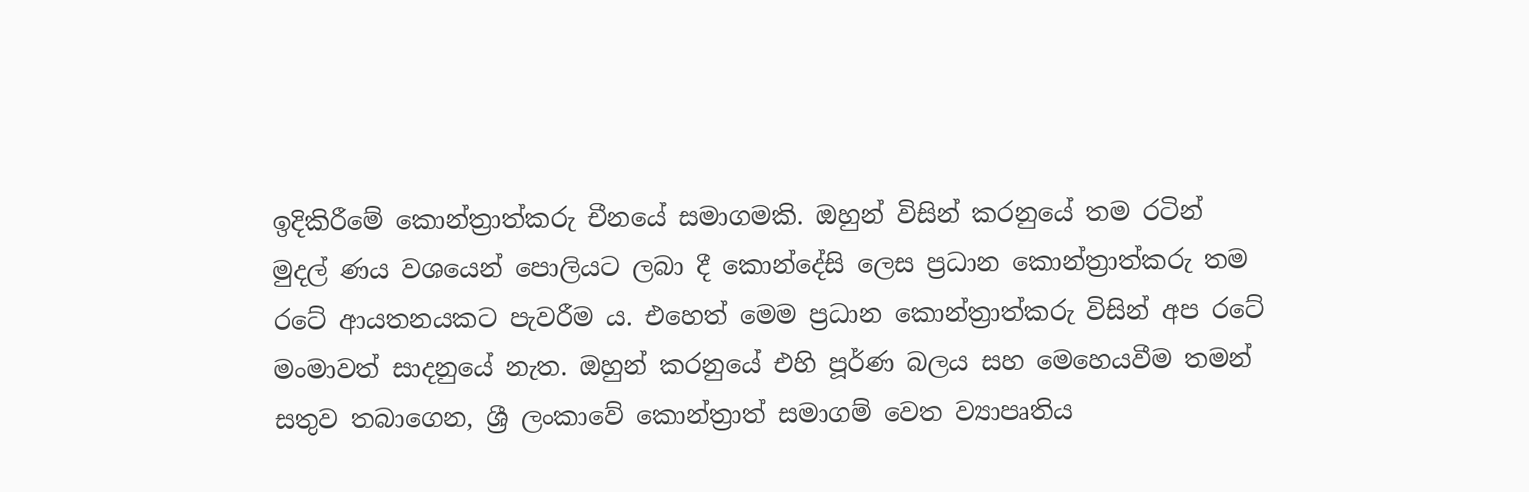ඉදිකිරීමේ කොන්ත්‍රාත්කරු චීනයේ සමාගමකි. ඔහුන් විසින් කරනුයේ තම රටින් මුදල් ණය වශයෙන් පොලියට ලබා දී කොන්දේසි ලෙස ප්‍රධාන කොන්ත්‍රාත්කරු තම රටේ ආයතනයකට පැවරීම ය. එහෙත් මෙම ප්‍රධාන කොන්ත්‍රාත්කරු විසින් අප රටේ මංමාවත් සාදනුයේ නැත. ඔහුන් කරනුයේ එහි පූර්ණ බලය සහ මෙහෙයවීම තමන් සතුව තබාගෙන, ශ්‍රී ලංකාවේ කොන්ත්‍රාත් සමාගම් වෙත ව්‍යාපෘතිය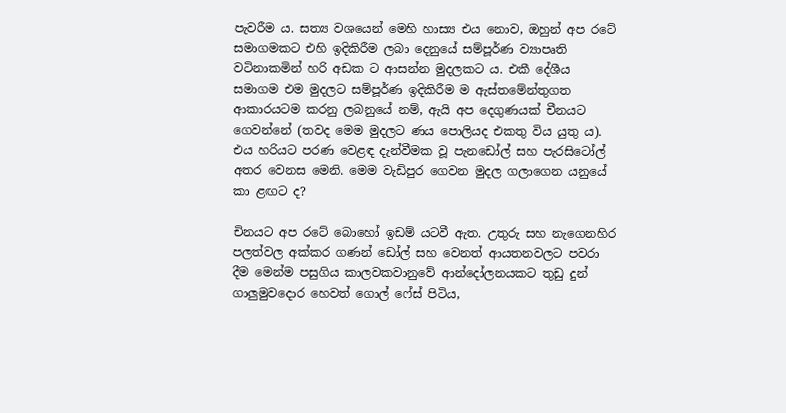පැවරීම ය. සත්‍ය වශයෙන් මෙහි හාස්‍ය එය නොව, ඔහුන් අප රටේ සමාගමකට එහි ඉදිකිරීම ලබා දෙනුයේ සම්පූර්ණ ව්‍යාපෘති වටිනාකමින් හරි අඩක ට ආසන්න මුදලකට ය. එකී දේශීය සමාගම එම මුදලට සම්පූර්ණ ඉදිකිරීම ම ඇස්තමේන්තුගත ආකාරයටම කරනු ලබනුයේ නම්, ඇයි අප දෙගුණයක් චීනයට ගෙවන්නේ (තවද මෙම මුදලට ණය පොලියද එකතු විය යුතු ය). එය හරියට පරණ වෙළඳ දැන්වීමක වූ පැනඩෝල් සහ පැරසිටෝල් අතර වෙනස මෙනි. මෙම වැඩිපුර ගෙවන මුදල ගලාගෙන යනුයේ කා ළඟට ද?

චිනයට අප රටේ බොහෝ ඉඩම් යටවී ඇත. උතුරු සහ නැගෙනහිර පලත්වල අක්කර ගණන් ඩෝල් සහ වෙනත් ආයතනවලට පවරා දීම මෙන්ම පසුගිය කාලවකවානුවේ ආන්දෝලනයකට තුඩු දුන් ගාලුමුවදොර හෙවත් ගොල් ෆේස් පිටිය,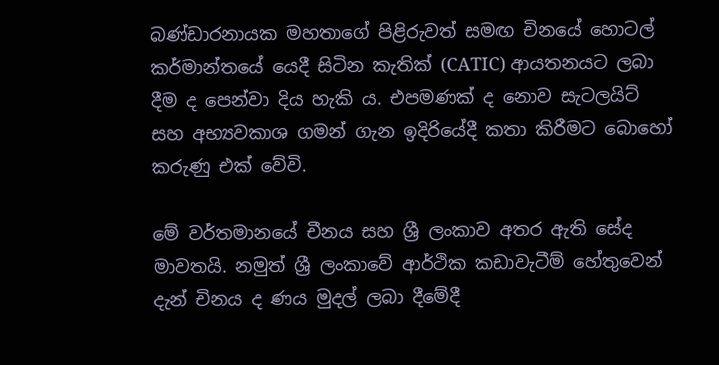බණ්ඩාරනායක මහතාගේ පිළිරුවත් සමඟ චිනයේ හොටල් කර්මාන්තයේ යෙදී සිටින කැතික් (CATIC) ආයතනයට ලබා දීම ද පෙන්වා දිය හැකි ය. එපමණක් ද නොව සැටලයිට් සහ අභ්‍යවකාශ ගමන් ගැන ඉදිරියේදී කතා කිරීමට බොහෝ කරුණු එක් වේවි.

මේ වර්තමානයේ චීනය සහ ශ්‍රී ලංකාව අතර ඇති සේද මාවතයි. නමුත් ශ්‍රී ලංකාවේ ආර්ථික කඩාවැටීම් හේතුවෙන් දැන් චිනය ද ණය මුදල් ලබා දීමේදී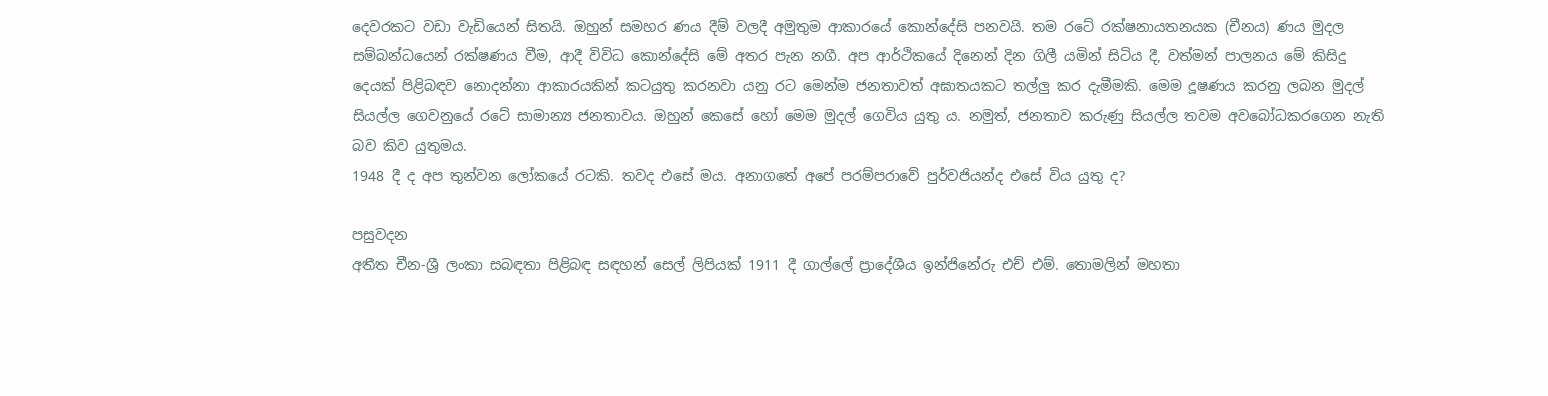දෙවරකට වඩා වැඩියෙන් සිතයි. ඔහුන් සමහර ණය දීම් වලදී අමුතුම ආකාරයේ කොන්දේසි පනවයි. තම රටේ රක්ෂනායතනයක (චීනය) ණය මුදල සම්බන්ධයෙන් රක්ෂණය වීම, ආදී විවිධ කොන්දේසි මේ අතර පැන නගී. අප ආර්ථිකයේ දිනෙන් දින ගිලී යමින් සිටිය දී, වත්මන් පාලනය මේ කිසිදු දෙයක් පිළිබඳව නොදන්නා ආකාරයකින් කටයුතු කරනවා යනු රට මෙන්ම ජනතාවත් අඝාතයකට තල්ලු කර දැමීමකි. මෙම දූෂණය කරනු ලබන මුදල් සියල්ල ගෙවනුයේ රටේ සාමාන්‍ය ජනතාවය. ඔහුන් කෙසේ හෝ මෙම මුදල් ගෙවිය යුතු ය. නමුත්, ජනතාව කරුණු සියල්ල තවම අවබෝධකරගෙන නැති බව කිව යුතුමය.
1948 දී ද අප තුන්වන ලෝකයේ රටකි. තවද එසේ මය. අනාගතේ අපේ පරම්පරාවේ පුර්වජියන්ද එසේ විය යුතු ද?

පසුවදන
අතීත චීන-ශ්‍රී ලංකා සබඳතා පිළිබඳ සඳහන් සෙල් ලිපියක් 1911 දී ගාල්ලේ ප්‍රාදේශීය ඉන්ජිනේරු එච් එම්. තොමලින් මහතා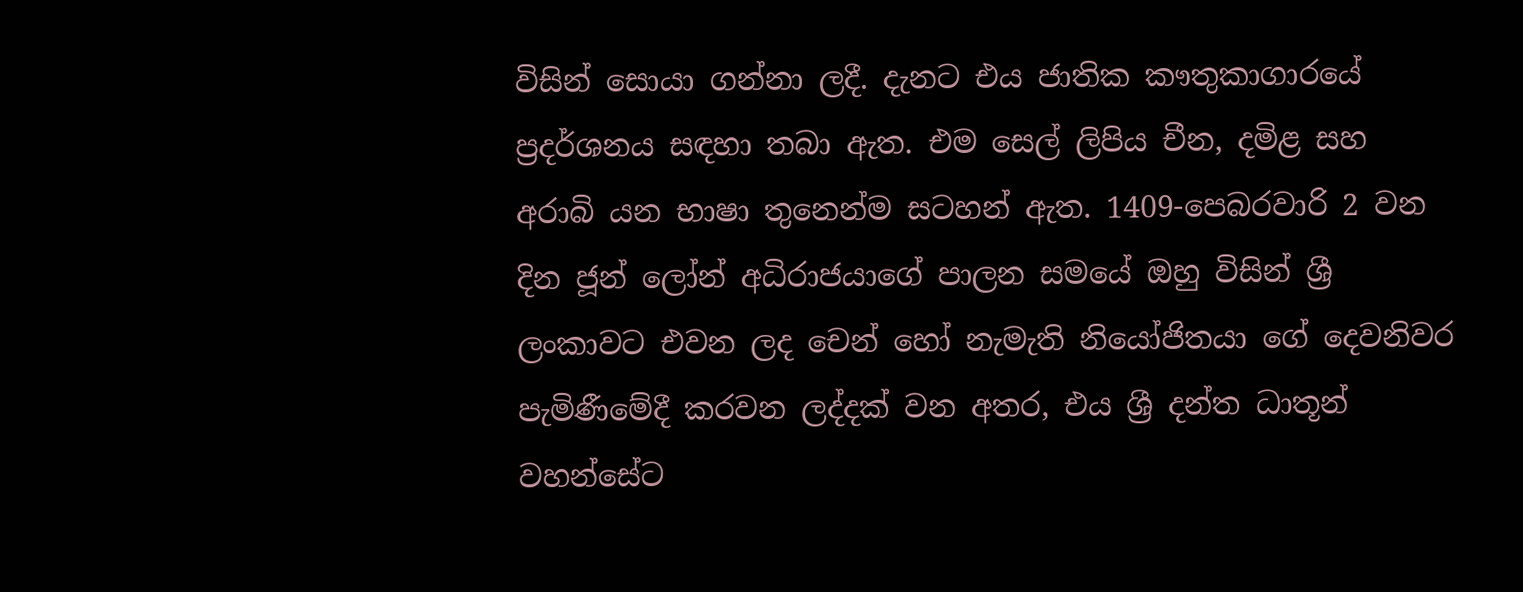විසින් සොයා ගන්නා ලදී. දැනට එය ජාතික කෟතුකාගාරයේ ප්‍රදර්ශනය සඳහා තබා ඇත. එම සෙල් ලිපිය චීන, දමිළ සහ අරාබි යන භාෂා තුනෙන්ම සටහන් ඇත. 1409-පෙබරවාරි 2 වන දින ජූන් ලෝන් අධිරාජයාගේ පාලන සමයේ ඔහු විසින් ශ්‍රී ලංකාවට එවන ලද චෙන් හෝ නැමැති නියෝජිතයා ගේ දෙවනිවර පැමිණීමේදී කරවන ලද්දක් වන අතර, එය ශ්‍රී දන්ත ධාතූන් වහන්සේට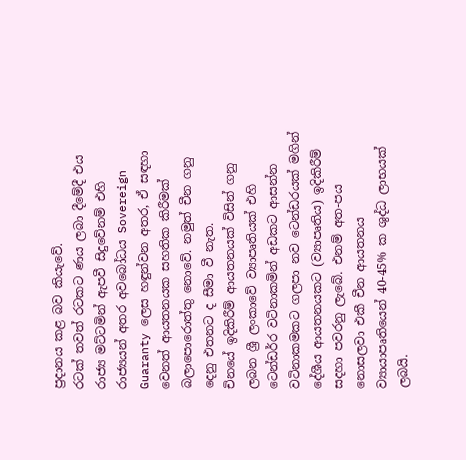ප්‍රදානය කළ බව කියැවේ.
රටක් තවත් රටකට ණය ලබා දීමේදී එය රාජ්‍ය මට්ටමින් ඇපවී සිදුවේනම් එහි රාජ්‍යයන් අතර අවබෝධය Sovereign Guaranty ලෙස හඳුන්වන අතර, ඒ සඳහා වෙනත් ආයතනයක සහතික කිරීමක් බලාපොරොත්තු නොවේ. නමුත් චීන ගනු දෙනු එතනට ද සීමා වී නැත.
චිනයේ ඉදිකිරීම් ආයතනයක් විසින් ගනු ලබන ශ්‍රී ලංකාවේ ව්‍යාපෘතියක් එහි ටෙන්ඩර්ර වටිනාකමින් අඩකට ආසන්න වටිනාකමකට ගලපා නව ටෙන්ඩරයක් මගින් දේශීය ආයතනයකට (ව්‍යාපෘතිය) ඉදිකිරීම් සදහා පවරනු ලැබේ. එනම් අත-පය නොසලවා එකී චීන ආයතනය ව්‍යායාපෘතියෙන් 40-45% ක ශුද්ධ ලාභයක් ලබයි.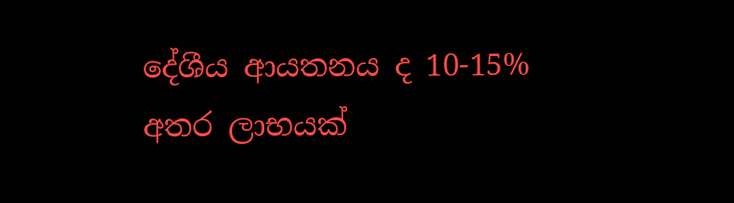දේශීය ආයතනය ද 10-15% අතර ලාභයක්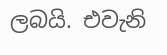ලබයි. එවැනි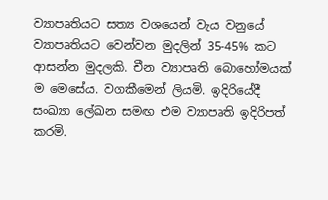ව්‍යාපෘතියට සත්‍ය වශයෙන් වැය වනුයේ ව්‍යාපෘතියට වෙන්වන මුදලින් 35-45% කට ආසන්න මුදලකි. චීන ව්‍යාපෘති බොහෝමයක් ම මෙසේය. වගකීමෙන් ලියමි. ඉදිරියේදී සංඛ්‍යා ලේඛන සමඟ එම ව්‍යාපෘති ඉදිරිපත් කරමි.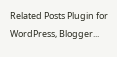Related Posts Plugin for WordPress, Blogger...